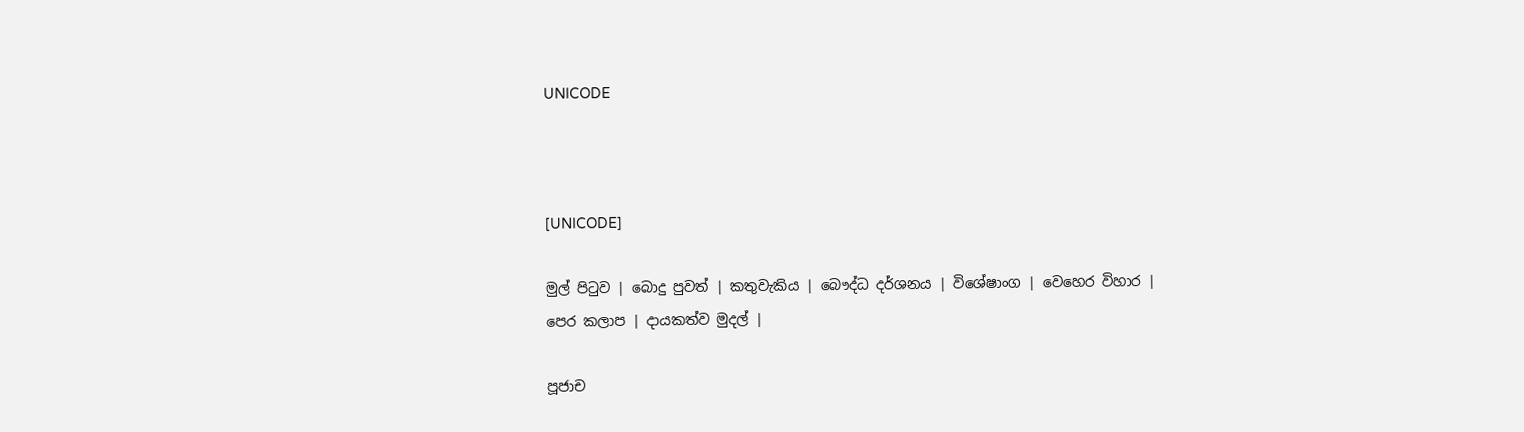UNICODE



[UNICODE]

මුල් පිටුව | බොදු පුවත් | කතුවැකිය | බෞද්ධ දර්ශනය | විශේෂාංග | වෙහෙර විහාර | පෙර කලාප | දායකත්ව මුදල් |

පූජාච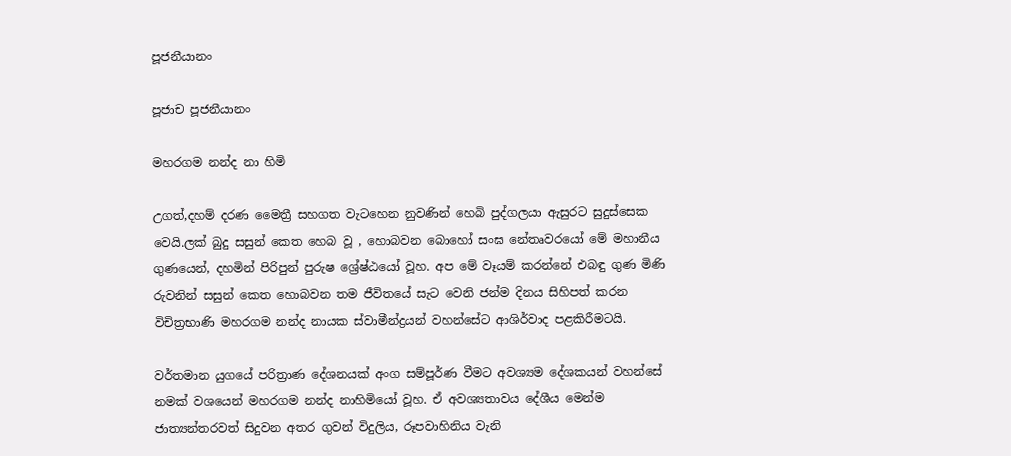පූජනීයානං

පූජාච පූජනීයානං

මහරගම නන්ද නා හිමි

උගත්,දහම් දරණ මෛත්‍රී සහගත වැටහෙන නුවණින් හෙබි පුද්ගලයා ඇසුරට සුදුස්සෙක වෙයි.ලක් බුදු සසුන් කෙත හෙබ වූ , හොබවන බොහෝ සංඝ නේතෘවරයෝ මේ මහානීය ගුණයෙන්, දහමින් පිරිපුන් පුරුෂ ශ්‍රේෂ්ඨයෝ වූහ. අප මේ වෑයම් කරන්නේ එබඳු ගුණ මිණි රුවනින් සසුන් කෙත හොබවන තම ජීවිතයේ සැට වෙනි ජන්ම දිනය සිහිපත් කරන විචිත්‍රභාණි මහරගම නන්ද නායක ස්වාමීන්ද්‍රයන් වහන්සේට ආශිර්වාද පළකිරීමටයි.

වර්තමාන යුගයේ පරිත්‍රාණ දේශනයක් අංග සම්පූර්ණ වීමට අවශ්‍යම දේශකයන් වහන්සේ නමක් වශයෙන් මහරගම නන්ද නාහිමියෝ වූහ. ඒ අවශ්‍යතාවය දේශීය මෙන්ම ජාත්‍යන්තරවත් සිදුවන අතර ගුවන් විදුලිය, රූපවාහිනිය වැනි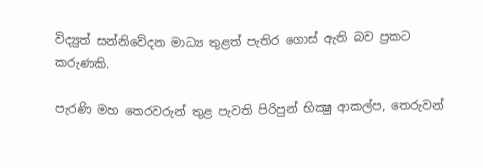විද්‍යුත් සන්නිවේදන මාධ්‍ය තුළත් පැතිර ගොස් ඇති බව ප්‍රකට කරුණකි.

පැරණි මහ තෙරවරුන් තුළ පැවති පිරිපුන් භික්‍ෂු ආකල්ප, තෙරුවන්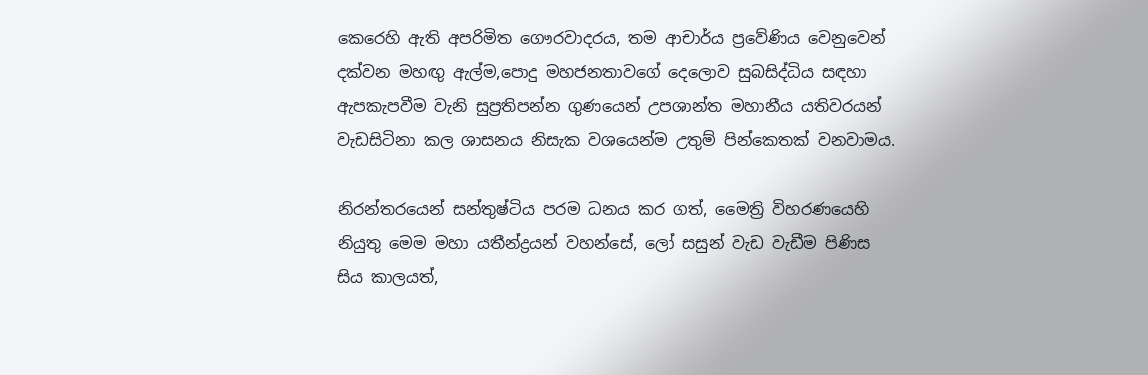කෙරෙහි ඇති අපරිමිත ගෞරවාදරය, තම ආචාර්ය ප්‍රවේණිය වෙනුවෙන් දක්වන මහඟු ඇල්ම,පොදු මහජනතාවගේ දෙලොව සුබසිද්ධිය සඳහා ඇපකැපවීම වැනි සුප්‍රතිපන්න ගුණයෙන් උපශාන්ත මහානීය යතිවරයන් වැඩසිටිනා කල ශාසනය නිසැක වශයෙන්ම උතුම් පින්කෙතක් වනවාමය.

නිරන්තරයෙන් සන්තුෂ්ටිය පරම ධනය කර ගත්, මෛත්‍රි විහරණයෙහි නියුතු මෙම මහා යතීන්ද්‍රයන් වහන්සේ, ලෝ සසුන් වැඩ වැඩීම පිණිස සිය කාලයත්,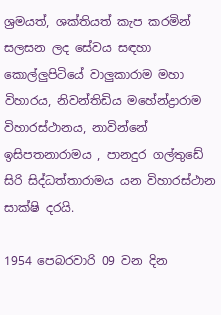ශ්‍රමයත්, ශක්තියත් කැප කරමින් සලසන ලද සේවය සඳහා කොල්ලුපිටියේ වාලුකාරාම මහා විහාරය, නිවන්තිඩිය මහේන්ද්‍රාරාම විහාරස්ථානය, නාවින්නේ ඉසිපතනාරාමය , පානදුර ගල්තුඩේ සිරි සිද්ධත්තාරාමය යන විහාරස්ථාන සාක්ෂි දරයි.

1954 පෙබරවාරි 09 වන දින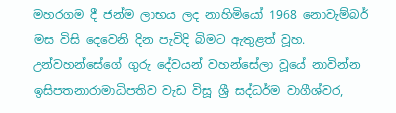මහරගම දී ජන්ම ලාභය ලද නාහිමියෝ 1968 නොවැම්බර් මස විසි දෙවෙනි දින පැවිදි බිමට ඇතුළත් වූහ. උන්වහන්සේගේ ගුරු දේවයන් වහන්සේලා වූයේ නාවින්න ඉසිපතනාරාමාධිපතිව වැඩ විසූ ශ්‍රී සද්ධර්ම වාගීශ්වර,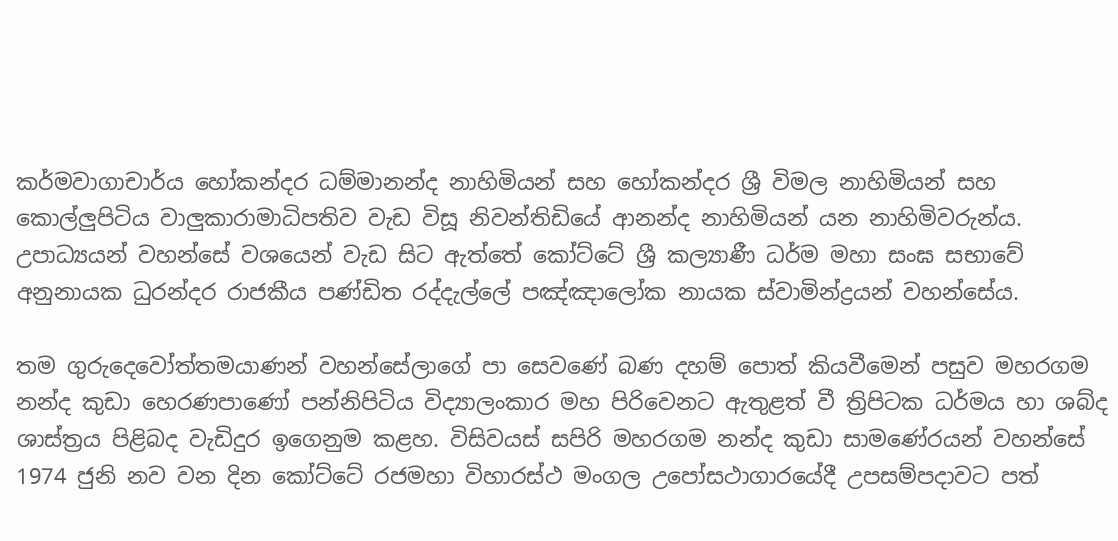කර්මවාගාචාර්ය හෝකන්දර ධම්මානන්ද නාහිමියන් සහ හෝකන්දර ශ්‍රී විමල නාහිමියන් සහ කොල්ලුපිටිය වාලුකාරාමාධිපතිව වැඩ විසූ නිවන්තිඩියේ ආනන්ද නාහිමියන් යන නාහිමිවරුන්ය. උපාධ්‍යයන් වහන්සේ වශයෙන් වැඩ සිට ඇත්තේ කෝට්ටේ ශ්‍රී කල්‍යාණී ධර්ම මහා සංඝ සභාවේ අනුනායක ධුරන්දර රාජකීය පණ්ඩිත රද්දැල්ලේ පඤ්ඤාලෝක නායක ස්වාමින්ද්‍රයන් වහන්සේය.

තම ගුරුදෙවෝත්තමයාණන් වහන්සේලාගේ පා සෙවණේ බණ දහම් පොත් කියවීමෙන් පසුව මහරගම නන්ද කුඩා හෙරණපාණෝ පන්නිපිටිය විද්‍යාලංකාර මහ පිරිවෙනට ඇතුළත් වී ත්‍රිපිටක ධර්මය හා ශබ්ද ශාස්ත්‍රය පිළිබද වැඩිදුර ඉගෙනුම කළහ. විසිවයස් සපිරි මහරගම නන්ද කුඩා සාමණේරයන් වහන්සේ 1974 ජුනි නව වන දින කෝට්ටේ රජමහා විහාරස්ථ මංගල උපෝසථාගාරයේදී උපසම්පදාවට පත්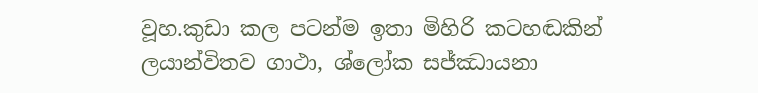වූහ.කුඩා කල පටන්ම ඉතා මිහිරි කටහඬකින් ලයාන්විතව ගාථා, ශ්ලෝක සජ්ඣායනා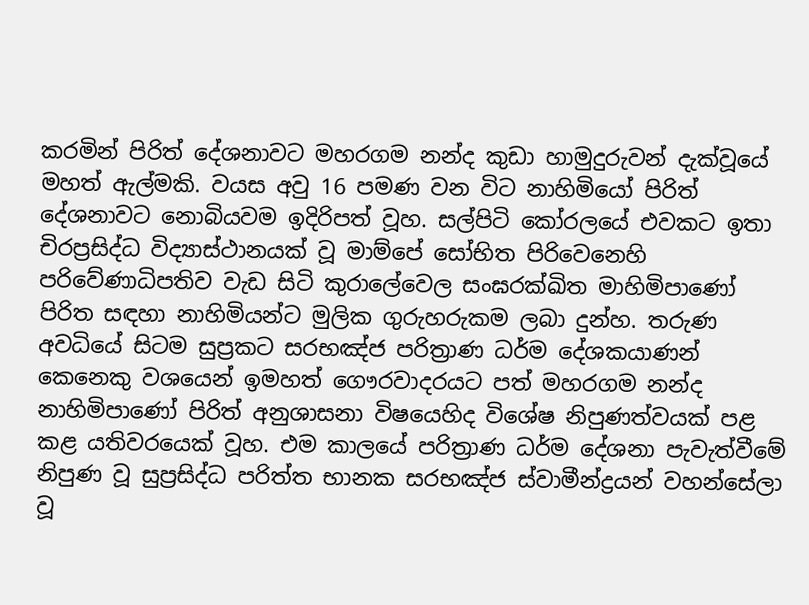කරමින් පිරිත් දේශනාවට මහරගම නන්ද කුඩා හාමුදුරුවන් දැක්වූයේ මහත් ඇල්මකි. වයස අවු 16 පමණ වන විට නාහිමියෝ පිරිත් දේශනාවට නොබියවම ඉදිරිපත් වූහ. සල්පිටි කෝරලයේ එවකට ඉතා චිරප්‍රසිද්ධ විද්‍යාස්ථානයක් වූ මාම්පේ සෝභිත පිරිවෙනෙහි පරිවේණාධිපතිව වැඩ සිටි කුරාලේවෙල සංඝරක්ඛිත මාහිමිපාණෝ පිරිත සඳහා නාහිමියන්ට මුලික ගුරුහරුකම ලබා දුන්හ. තරුණ අවධියේ සිටම සුප්‍රකට සරභඤ්ජ පරිත්‍රාණ ධර්ම දේශකයාණන් කෙනෙකු වශයෙන් ඉමහත් ගෞරවාදරයට පත් මහරගම නන්ද නාහිමිපාණෝ පිරිත් අනුශාසනා විෂයෙහිද විශේෂ නිපුණත්වයක් පළ කළ යතිවරයෙක් වූහ. එම කාලයේ පරිත්‍රාණ ධර්ම දේශනා පැවැත්වීමේ නිපුණ වූ සුප්‍රසිද්ධ පරිත්ත භානක සරභඤ්ජ ස්වාමීන්ද්‍රයන් වහන්සේලා වූ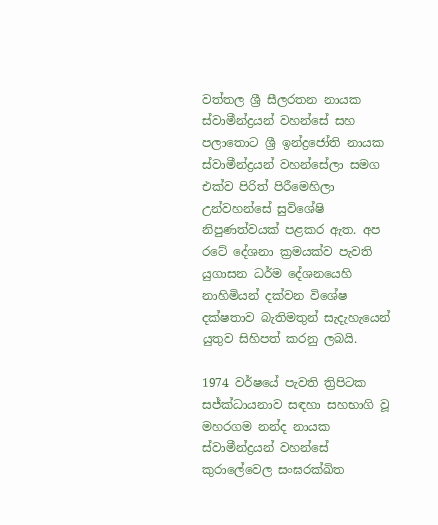වත්තල ශ්‍රී සීලරතන නායක ස්වාමීන්ද්‍රයන් වහන්සේ සහ පලාතොට ශ්‍රී ඉන්ද්‍රජෝති නායක ස්වාමීන්ද්‍රයන් වහන්සේලා සමග එක්ව පිරිත් පිරීමෙහිලා උන්වහන්සේ සුවිශේෂි නිපුණත්වයක් පළකර ඇත. අප රටේ දේශනා ක්‍රමයක්ව පැවති යුගාසන ධර්ම දේශනයෙහි නාහිමියන් දක්වන විශේෂ දක්ෂතාව බැතිමතුන් සැදැහැයෙන් යුතුව සිහිපත් කරනු ලබයි.

1974 වර්ෂයේ පැවති ත්‍රිපිටක සජ්ක්‍ධායනාව සඳහා සහභාගි වූ මහරගම නන්ද නායක ස්වාමීන්ද්‍රයන් වහන්සේ කුරාලේවෙල සංඝරක්ඛිත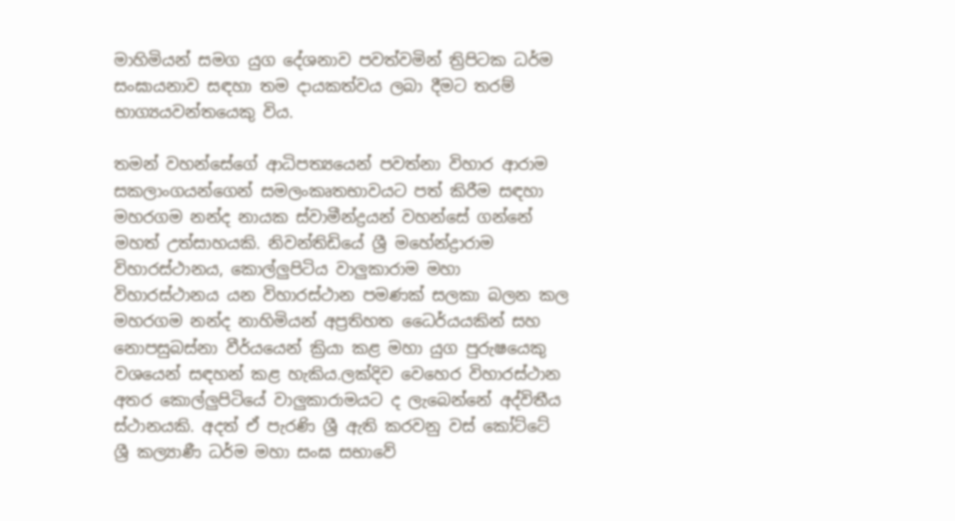මාහිමියන් සමග යුග දේශනාව පවත්වමින් ත්‍රිපිටක ධර්ම සංඝායනාව සඳහා තම දායකත්වය ලබා දීමට තරම් භාග්‍යයවන්තයෙකු විය.

තමන් වහන්සේගේ ආධිපත්‍යයෙන් පවත්නා විහාර ආරාම සකලාංගයන්ගෙන් සමලංකෘතභාවයට පත් කිරීම සඳහා මහරගම නන්ද නායක ස්වාමීන්ද්‍රයන් වහන්සේ ගන්නේ මහත් උත්සාහයකි. නිවන්තිඩියේ ශ්‍රී මහේන්ද්‍රාරාම විහාරස්ථානය, කොල්ලුපිටිය වාලුකාරාම මහා විහාරස්ථානය යන විහාරස්ථාන පමණක් සලකා බලන කල මහරගම නන්ද නාහිමියන් අප්‍රතිහත ධෛර්යයකින් සහ නොපසුබස්නා වීර්යයෙන් ක්‍රියා කළ මහා යුග පුරුෂයෙකු වශයෙන් සඳහන් කළ හැකිය.ලක්දිව වෙහෙර විහාරස්ථාන අතර කොල්ලුපිටියේ වාලුකාරාමයට ද ලැබෙන්නේ අද්විතීය ස්ථානයකි. අදත් ඒ පැරණි ශ්‍රී ඇති කරවනු වස් කෝට්ටේ ශ්‍රී කල්‍යාණී ධර්ම මහා සංඝ සභාවේ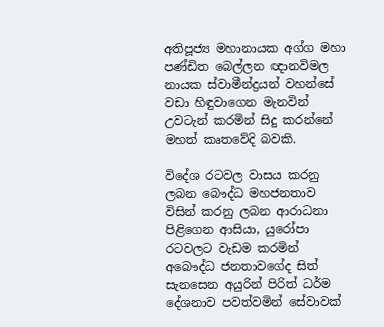අතිපූජ්‍ය මහානායක අග්ග මහා පණ්ඩිත බෙල්ලන ඥානවිමල නායක ස්වාමීන්ද්‍රයන් වහන්සේ වඩා හිඳුවාගෙන මැනවින් උවටැන් කරමින් සිදු කරන්නේ මහත් කෘතවේදි බවකි.

විදේශ රටවල වාසය කරනු ලබන බෞද්ධ මහජනතාව විසින් කරනු ලබන ආරාධනා පිළිගෙන ආසියා, යුරෝපා රටවලට වැඩම කරමින් අබෞද්ධ ජනතාවගේද සිත් සැනසෙන අයුරින් පිරිත් ධර්ම දේශනාව පවත්වමින් සේවාවක්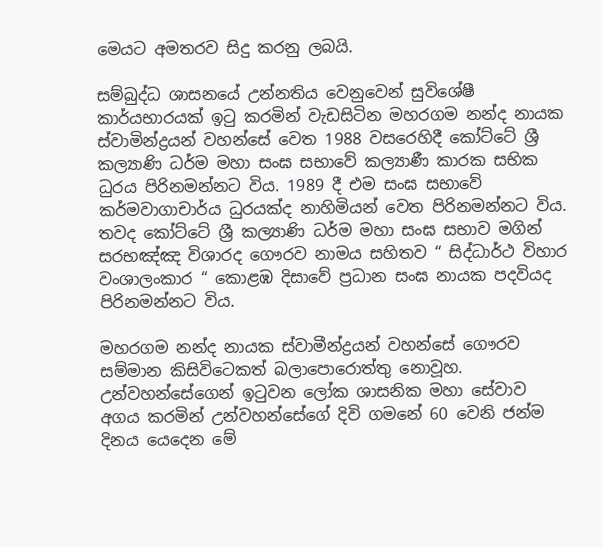මෙයට අමතරව සිදු කරනු ලබයි.

සම්බුද්ධ ශාසනයේ උන්නතිය වෙනුවෙන් සුවිශේෂී කාර්යභාරයක් ඉටු කරමින් වැඩසිටින මහරගම නන්ද නායක ස්වාමින්ද්‍රයන් වහන්සේ වෙත 1988 වසරෙහිදී කෝට්ටේ ශ්‍රී කල්‍යාණි ධර්ම මහා සංඝ සභාවේ කල්‍යාණී කාරක සභික ධුරය පිරිනමන්නට විය. 1989 දී එම සංඝ සභාවේ කර්මවාගාචාර්ය ධුරයක්ද නාහිමියන් වෙත පිරිනමන්නට විය. තවද කෝට්ටේ ශ්‍රී කල්‍යාණි ධර්ම මහා සංඝ සභාව මගින් සරභඤ්ඤ විශාරද ගෞරව නාමය සහිතව “ සිද්ධාර්ථ විහාර වංශාලංකාර “ කොළඹ දිසාවේ ප්‍රධාන සංඝ නායක පදවියද පිරිනමන්නට විය.

මහරගම නන්ද නායක ස්වාමීන්ද්‍රයන් වහන්සේ ගෞරව සම්මාන කිසිවිටෙකත් බලාපොරොත්තු නොවූහ. උන්වහන්සේගෙන් ඉටුවන ලෝක ශාසනික මහා සේවාව අගය කරමින් උන්වහන්සේගේ දිවි ගමනේ 60 වෙනි ජන්ම දිනය යෙදෙන මේ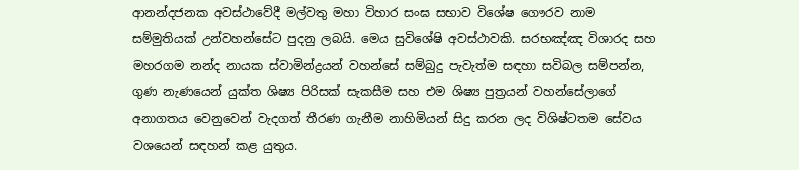ආනන්දජනක අවස්ථාවේදී මල්වතු මහා විහාර සංඝ සභාව විශේෂ ගෞරව නාම සම්මුතියක් උන්වහන්සේට පුදනු ලබයි. මෙය සුවිශේෂි අවස්ථාවකි. සරභඤ්ඤ විශාරද සහ මහරගම නන්ද නායක ස්වාමින්ද්‍රයන් වහන්සේ සම්බුදු පැවැත්ම සඳහා සවිබල සම්පන්න, ගුණ නැණයෙන් යුක්ත ශිෂ්‍ය පිරිසක් සැකසීම සහ එම ශිෂ්‍ය පුත්‍රයන් වහන්සේලාගේ අනාගතය වෙනුවෙන් වැදගත් තීරණ ගැනීම නාහිමියන් සිදු කරන ලද විශිෂ්ටතම සේවය වශයෙන් සඳහන් කළ යුතුය.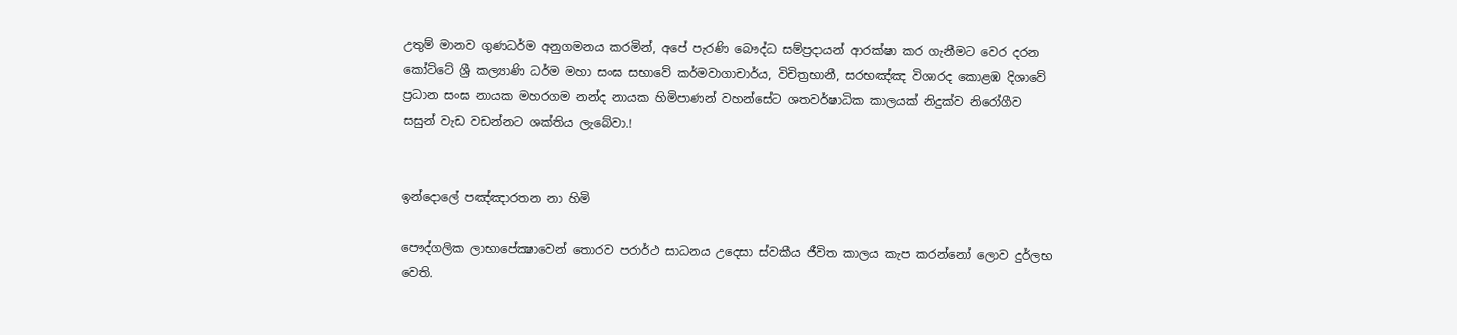උතුම් මානව ගුණධර්ම අනුගමනය කරමින්, අපේ පැරණි බෞද්ධ සම්ප්‍රදායන් ආරක්ෂා කර ගැනීමට වෙර දරන කෝට්ටේ ශ්‍රී කල්‍යාණි ධර්ම මහා සංඝ සභාවේ කර්මවාගාචාර්ය, විචිත්‍රභානී, සරභඤ්ඤ විශාරද කොළඹ දිශාවේ ප්‍රධාන සංඝ නායක මහරගම නන්ද නායක හිමිපාණන් වහන්සේට ශතවර්ෂාධික කාලයක් නිදුක්ව නිරෝගීව සසුන් වැඩ වඩන්නට ශක්තිය ලැබේවා.!


ඉන්දොලේ පඤ්ඤාරතන නා හිමි

පෞද්ගලික ලාභාපේක්‍ෂාවෙන් තොරව පරාර්ථ සාධනය උදෙසා ස්වකීය ජීවිත කාලය කැප කරන්නෝ ලොව දුර්ලභ වෙති.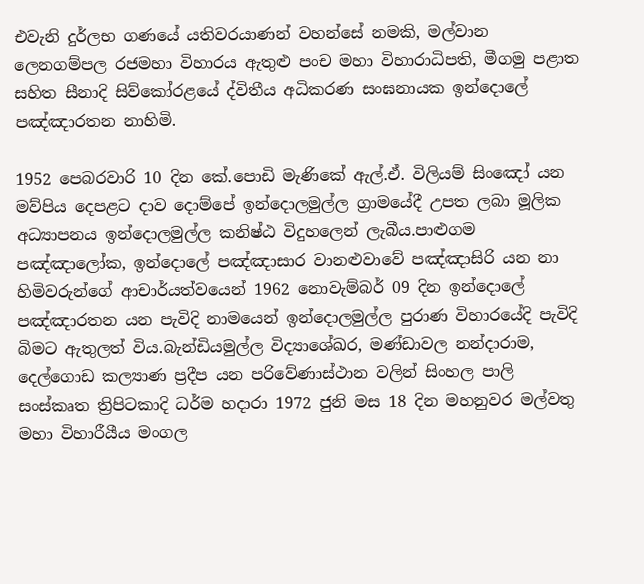එවැනි දුර්ලභ ගණයේ යතිවරයාණන් වහන්සේ නමකි, මල්වාන ලෙනගම්පල රජමහා විහාරය ඇතුළු පංච මහා විහාරාධිපති, මීගමු පළාත සහිත සීනාදි සිව්කෝරළයේ ද්විතීය අධිකරණ සංඝනායක ඉන්දොලේ පඤ්ඤාරතන නාහිමි.

1952 පෙබරවාරි 10 දින කේ.පොඩි මැණිකේ ඇල්.ඒ. විලියම් සිංඤෝ යන මව්පිය දෙපළට දාව දොම්පේ ඉන්දොලමුල්ල ග්‍රාමයේදී උපත ලබා මූලික අධ්‍යාපනය ඉන්දොලමුල්ල කනිෂ්ඨ විදුහලෙන් ලැබීය.පාළුගම පඤ්ඤාලෝක, ඉන්දොලේ පඤ්ඤාසාර වානළුවාවේ පඤ්ඤාසිරි යන නා හිමිවරුන්ගේ ආචාර්යත්වයෙන් 1962 නොවැම්බර් 09 දින ඉන්දොලේ පඤ්ඤාරතන යන පැවිදි නාමයෙන් ඉන්දොලමුල්ල පුරාණ විහාරයේදි පැවිදි බිමට ඇතුලත් විය.බැන්ඩියමුල්ල විද්‍යාශේඛර, මණ්ඩාවල නන්දාරාම, දෙල්ගොඩ කල්‍යාණ ප්‍රදීප යන පරිවේණාස්ථාන වලින් සිංහල පාලි සංස්කෘත ත්‍රිපිටකාදි ධර්ම හදාරා 1972 ජුනි මස 18 දින මහනුවර මල්වතු මහා විහාරීයීය මංගල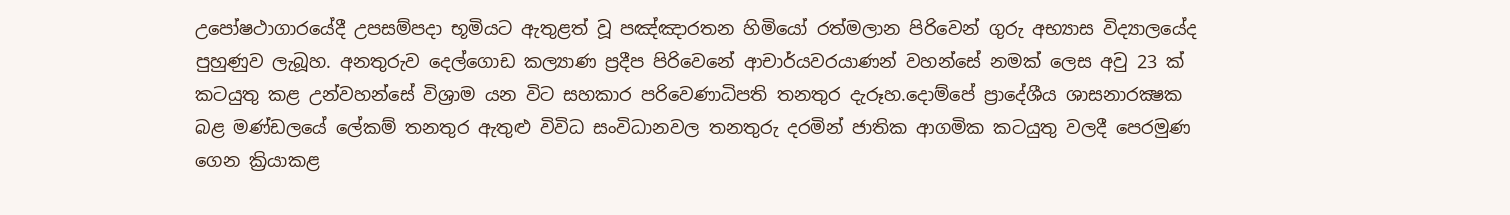උපෝෂථාගාරයේදී උපසම්පදා භූමියට ඇතුළත් වූ පඤ්ඤාරතන හිමියෝ රත්මලාන පිරිවෙන් ගුරු අභ්‍යාස විද්‍යාලයේද පුහුණුව ලැබූහ. අනතුරුව දෙල්ගොඩ කල්‍යාණ ප්‍රදීප පිරිවෙනේ ආචාර්යවරයාණන් වහන්සේ නමක් ලෙස අවු 23 ක් කටයුතු කළ උන්වහන්සේ විශ්‍රාම යන විට සහකාර පරිවෙණාධිපති තනතුර දැරූහ.දොම්පේ ප්‍රාදේශීය ශාසනාරක්‍ෂක බළ මණ්ඩලයේ ලේකම් තනතුර ඇතුළු විවිධ සංවිධානවල තනතුරු දරමින් ජාතික ආගමික කටයුතු වලදී පෙරමුණ ගෙන ක්‍රියාකළ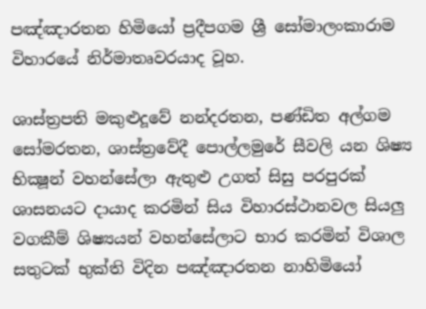පඤ්ඤාරතන හිමියෝ ප්‍රදීපගම ශ්‍රී සෝමාලංකාරාම විහාරයේ නිර්මාතෘවරයාද වූහ.

ශාස්ත්‍රපති මකුළුදූවේ නන්දරතන, පණ්ඩිත අල්ගම සෝමරතන, ශාස්ත්‍රවේදී පොල්ලමුරේ සීවලි යන ශිෂ්‍ය භික්‍ෂූන් වහන්සේලා ඇතුළු උගත් සිසු පරපුරක් ශාසනයට දායාද කරමින් සිය විහාරස්ථානවල සියලු වගකීම් ශිෂ්‍යයන් වහන්සේලාට භාර කරමින් විශාල සතුටක් භුක්ති විදින පඤ්ඤාරතන නාහිමියෝ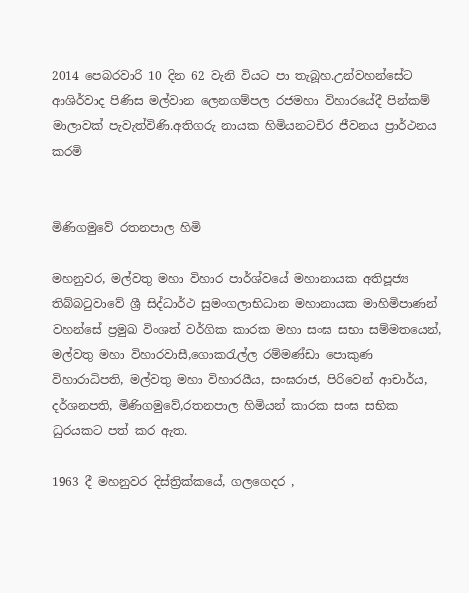2014 පෙබරවාරි 10 දින 62 වැනි වියට පා තැබූහ.උන්වහන්සේට ආශිර්වාද පිණිස මල්වාන ලෙනගම්පල රජමහා විහාරයේදී පින්කම් මාලාවක් පැවැත්විණි.අතිගරු නායක හිමියනටචිර ජීවනය ප්‍රාර්ථනය කරමි


මිණිගමුවේ රතනපාල හිමි

මහනුවර, මල්වතු මහා විහාර පාර්ශ්වයේ මහානායක අතිපූජ්‍ය තිබ්බටුවාවේ ශ්‍රී සිද්ධාර්ථ සුමංගලාභිධාන මහානායක මාහිමිපාණන් වහන්සේ ප්‍රමුඛ විංශත් වර්ගික කාරක මහා සංඝ සභා සම්මතයෙන්, මල්වතු මහා විහාරවාසී,ගොකරැල්ල රම්මණ්ඩා පොකුණ විහාරාධිපති, මල්වතු මහා විහාරයීය, සංඝරාජ, පිරිවෙන් ආචාර්ය, දර්ශනපති, මිණිගමුවේ,රතනපාල හිමියන් කාරක සංඝ සභික ධුරයකට පත් කර ඇත.

1963 දී මහනුවර දිස්ත්‍රික්කයේ, ගලගෙදර ,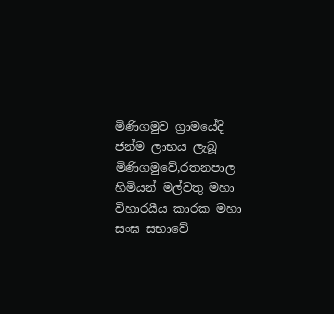මිණිගමුව ග්‍රාමයේදි ජන්ම ලාභය ලැබූ මිණිගමුවේ,රතනපාල හිමියන් මල්වතු මහා විහාරයීය කාරක මහා සංඝ සභාවේ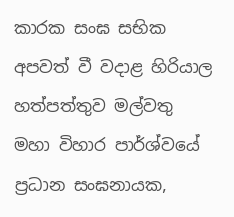කාරක සංඝ සභික අපවත් වී වදාළ හිරියාල හත්පත්තුව මල්වතු මහා විහාර පාර්ශ්වයේ ප්‍රධාන සංඝනායක,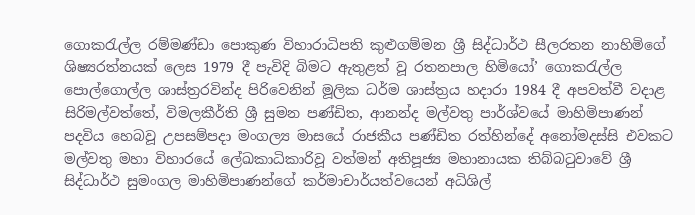ගොකරැල්ල රම්මණ්ඩා පොකුණ විහාරාධිපති කුළුගම්මන ශ්‍රී සිද්ධාර්ථ සීලරතන නාහිමිගේ ශිෂ්‍යරත්නයක් ලෙස 1979 දී පැවිදි බිමට ඇතුළත් වූ රතනපාල හිමියෝ’ ගොකරැල්ල පොල්ගොල්ල ශාස්ත්‍රරවින්ද පිරිවෙනින් මූලික ධර්ම ශාස්ත්‍රය හදාරා 1984 දී අපවත්වී වදාළ සිරිමල්වත්තේ, විමලකීර්ති ශ්‍රී සුමන පණ්ඩිත, ආනන්ද මල්වතු පාර්ශ්වයේ මාහිමිපාණන් පදවිය හෙබවූ උපසම්පදා මංගල්‍ය මාසයේ රාජකීය පණ්ඩිත රත්හින්දේ අනෝමදස්සි එවකට මල්වතු මහා විහාරයේ ලේඛකාධිකාරිවූ වත්මන් අතිපූජ්‍ය මහානායක තිබ්බටුවාවේ ශ්‍රී සිද්ධාර්ථ සුමංගල මාහිමිපාණන්ගේ කර්මාචාර්යත්වයෙන් අධිශිල්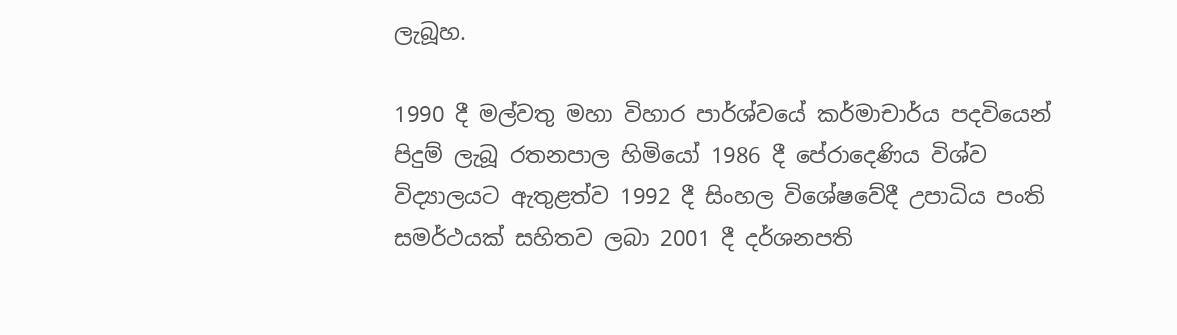ලැබූහ.

1990 දී මල්වතු මහා විහාර පාර්ශ්වයේ කර්මාචාර්ය පදවියෙන් පිදුම් ලැබූ රතනපාල හිමියෝ 1986 දී පේරාදෙණිය විශ්ව විද්‍යාලයට ඇතුළත්ව 1992 දී සිංහල විශේෂවේදී උපාධිය පංති සමර්ථයක් සහිතව ලබා 2001 දී දර්ශනපති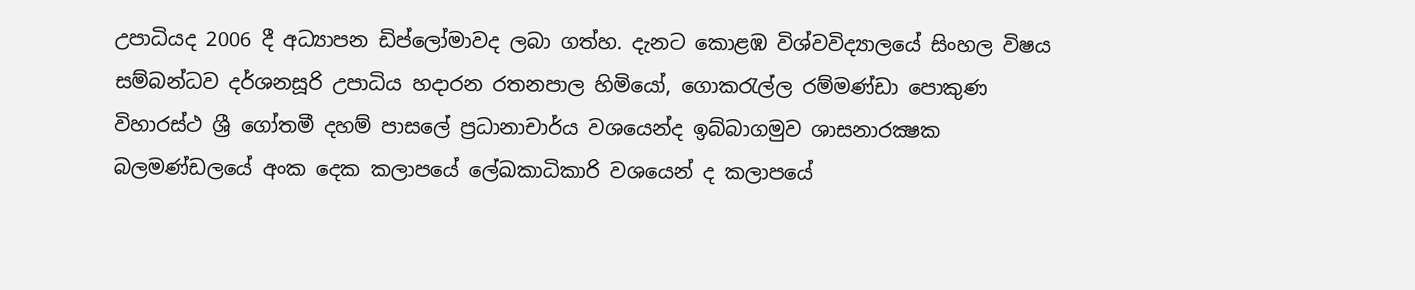උපාධියද 2006 දී අධ්‍යාපන ඩිප්ලෝමාවද ලබා ගත්හ. දැනට කොළඹ විශ්වවිද්‍යාලයේ සිංහල විෂය සම්බන්ධව දර්ශනසූරි උපාධිය හදාරන රතනපාල හිමියෝ, ගොකරැල්ල රම්මණ්ඩා පොකුණ විහාරස්ථ ශ්‍රී ගෝතමී දහම් පාසලේ ප්‍රධානාචාර්ය වශයෙන්ද ඉබ්බාගමුව ශාසනාරක්‍ෂක බලමණ්ඩලයේ අංක දෙක කලාපයේ ලේඛකාධිකාරි වශයෙන් ද කලාපයේ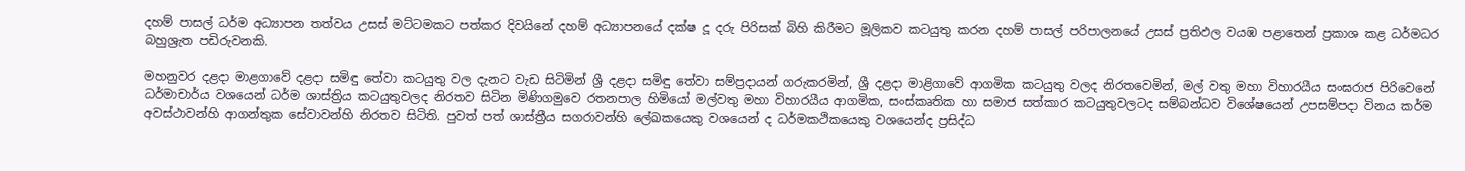දහම් පාසල් ධර්ම අධ්‍යාපන තත්වය උසස් මට්ටමකට පත්කර දිවයිනේ දහම් අධ්‍යාපනයේ දක්ෂ දූ දරු පිරිසක් බිහි කිරීමට මූලිකව කටයුතු කරන දහම් පාසල් පරිපාලනයේ උසස් ප්‍රතිඵල වයඹ පළාතෙන් ප්‍රකාශ කළ ධර්මධර බහුශ්‍රැත පඩිරුවනකි.

මහනුවර දළදා මාළගාවේ දළදා සමිඳු තේවා කටයුතු වල දැනට වැඩ සිටිමින් ශ්‍රී දළදා සමිඳු තේවා සම්ප්‍රදායන් ගරුකරමින්, ශ්‍රී දළදා මාළිගාවේ ආගමික කටයුතු වලද නිරතවෙමින්, මල් වතු මහා විහාරයීය සංඝරාජ පිරිවෙනේ ධර්මාචාර්ය වශයෙන් ධර්ම ශාස්ත්‍රිය කටයුතුවලද නිරතව සිටින මිණිගමුවෙ රතනපාල හිමියෝ මල්වතු මහා විහාරයීය ආගමික, සංස්කෘතික හා සමාජ සත්කාර කටයුතුවලටද සම්බන්ධව විශේෂයෙන් උපසම්පදා විනය කර්ම අවස්ථාවන්හි ආගන්තුක සේවාවන්හි නිරතව සිටිති. පුවත් පත් ශාස්ත්‍රීය සගරාවන්හි ලේඛකයෙකු වශයෙන් ද ධර්මකථිකයෙකු වශයෙන්ද ප්‍රසිද්ධ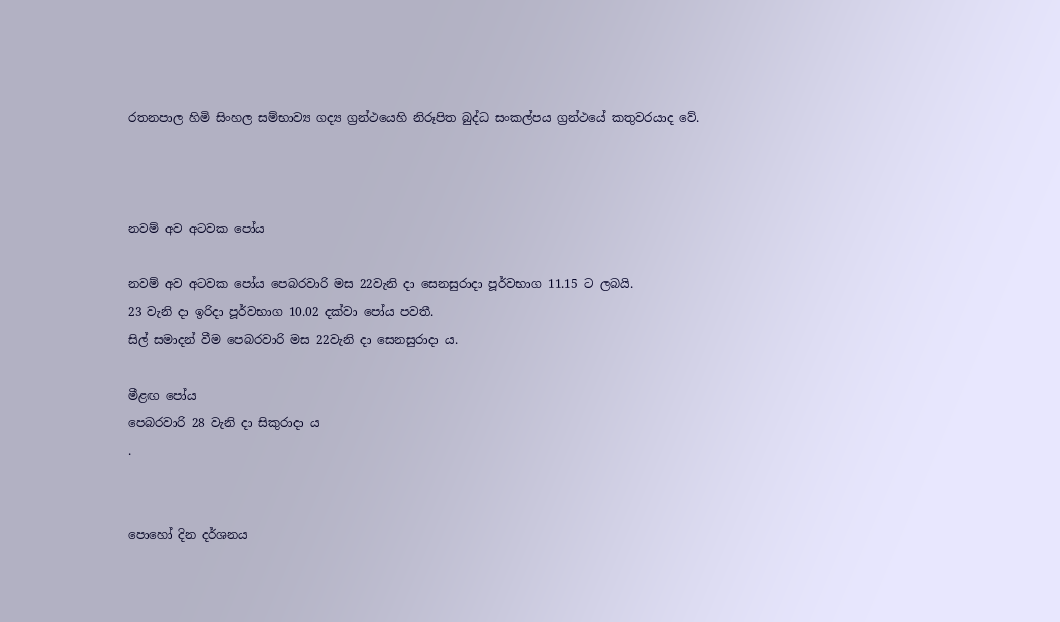රතනපාල හිමි සිංහල සම්භාව්‍ය ගද්‍ය ග්‍රන්ථයෙහි නිරූපිත බුද්ධ සංකල්පය ග්‍රන්ථයේ කතුවරයාද වේ.



නවම් අව අටවක පෝය

නවම් අව අටවක පෝය පෙබරවාරි මස 22වැනි දා සෙනසුරාදා පූර්වභාග 11.15 ට ලබයි.
23 වැනි දා ඉරිදා පූර්වභාග 10.02 දක්වා පෝය පවතී.
සිල් සමාදන් වීම පෙබරවාරි මස 22වැනි දා සෙනසුරාදා ය.

මීළඟ පෝය
පෙබරවාරි 28 වැනි දා සිකුරාදා ය
.


පොහෝ දින දර්ශනය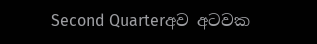Second Quarterඅව අටවක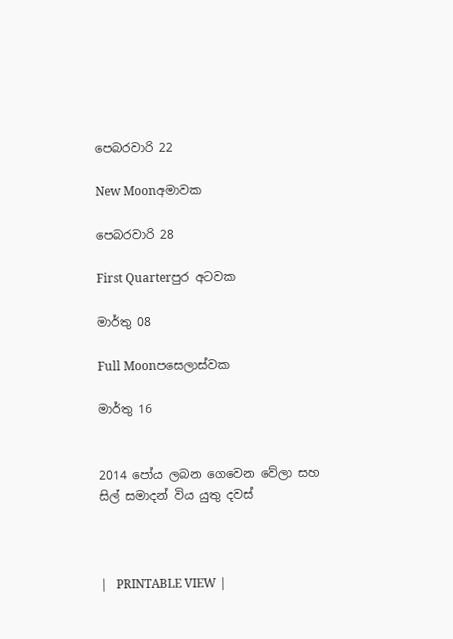පෙබරවාරි 22

New Moonඅමාවක

පෙබරවාරි 28

First Quarterපුර අටවක

මාර්තු 08

Full Moonපසෙලාස්වක

මාර්තු 16


2014 පෝය ලබන ගෙවෙන වේලා සහ සිල් සමාදන් විය යුතු දවස්



|   PRINTABLE VIEW |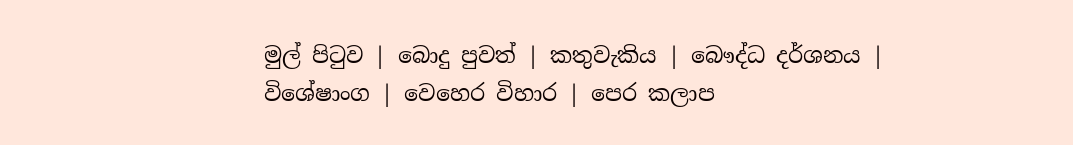මුල් පිටුව | බොදු පුවත් | කතුවැකිය | බෞද්ධ දර්ශනය | විශේෂාංග | වෙහෙර විහාර | පෙර කලාප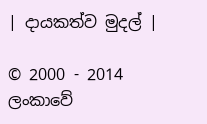| දායකත්ව මුදල් |

© 2000 - 2014 ලංකාවේ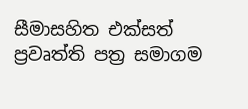සීමාසහිත එක්සත් ප්‍රවෘත්ති පත්‍ර සමාගම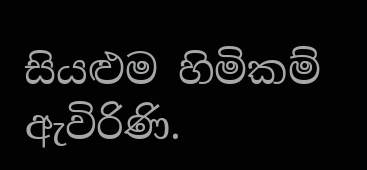සියළුම හිමිකම් ඇවිරිණි.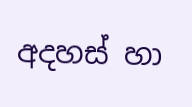අදහස් හා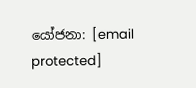යෝජනා: [email protected]